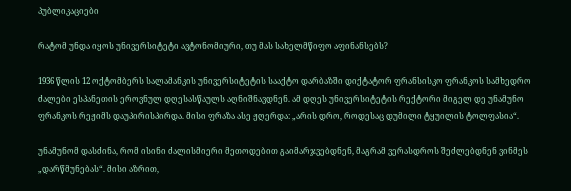პუბლიკაციები

რატომ უნდა იყოს უნივერსიტეტი ავტონომიური, თუ მას სახელმწიფო აფინანსებს?

1936 წლის 12 ოქტომბერს სალამანკის უნივერსიტეტის სააქტო დარბაზში დიქტატორ ფრანსისკო ფრანკოს სამხედრო ძალები ესპანეთის ეროვნულ დღესასწაულს აღნიშნავდნენ. ამ დღეს უნივერსიტეტის რექტორი მიგელ დე უნამუნო ფრანკოს რეჟიმს დაუპირისპირდა. მისი ფრაზა ასე ჟღერდა: „არის დრო, როდესაც დუმილი ტყუილის ტოლფასია“.

უნამუნომ დასძინა, რომ ისინი ძალისმიერი მეთოდებით გაიმარჯვებდნენ, მაგრამ ვერასდროს შეძლებდნენ ვინმეს „დარწმუნებას“. მისი აზრით,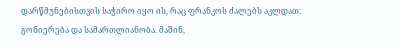დარწმუნებისთვის საჭირო იყო ის, რაც ფრანკოს ძალებს აკლდათ: გონიერება და სამართლიანობა. მაშინ,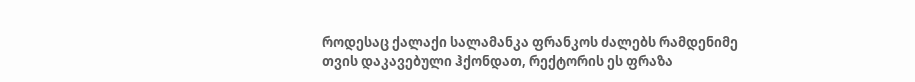როდესაც ქალაქი სალამანკა ფრანკოს ძალებს რამდენიმე თვის დაკავებული ჰქონდათ, რექტორის ეს ფრაზა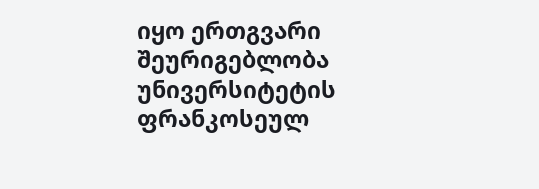იყო ერთგვარი შეურიგებლობა უნივერსიტეტის ფრანკოსეულ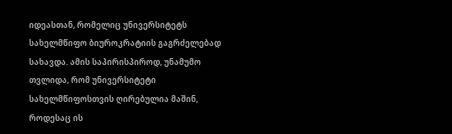იდეასთან, რომელიც უნივერსიტეტს სახელმწიფო ბიუროკრატიის გაგრძელებად სახავდა. ამის საპირისპიროდ, უნამუმო თვლიდა, რომ უნივერსიტეტი სახელმწიფოსთვის ღირებულია მაშინ, როდესაც ის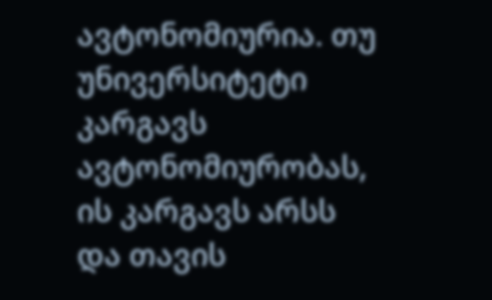ავტონომიურია. თუ უნივერსიტეტი კარგავს ავტონომიურობას, ის კარგავს არსს და თავის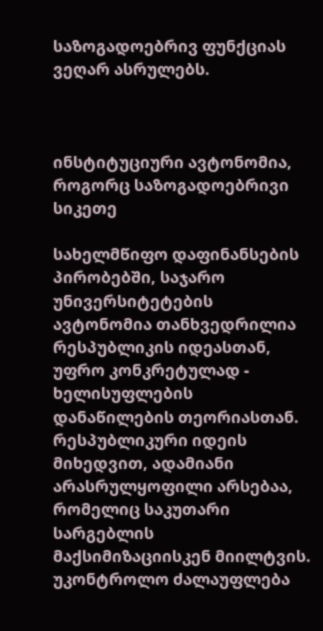საზოგადოებრივ ფუნქციას ვეღარ ასრულებს.



ინსტიტუციური ავტონომია, როგორც საზოგადოებრივი სიკეთე

სახელმწიფო დაფინანსების პირობებში, საჯარო უნივერსიტეტების ავტონომია თანხვედრილია რესპუბლიკის იდეასთან, უფრო კონკრეტულად - ხელისუფლების დანაწილების თეორიასთან. რესპუბლიკური იდეის მიხედვით, ადამიანი არასრულყოფილი არსებაა, რომელიც საკუთარი სარგებლის მაქსიმიზაციისკენ მიილტვის. უკონტროლო ძალაუფლება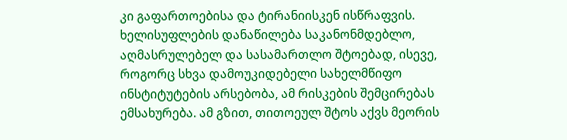კი გაფართოებისა და ტირანიისკენ ისწრაფვის. ხელისუფლების დანაწილება საკანონმდებლო, აღმასრულებელ და სასამართლო შტოებად, ისევე, როგორც სხვა დამოუკიდებელი სახელმწიფო ინსტიტუტების არსებობა, ამ რისკების შემცირებას ემსახურება. ამ გზით, თითოეულ შტოს აქვს მეორის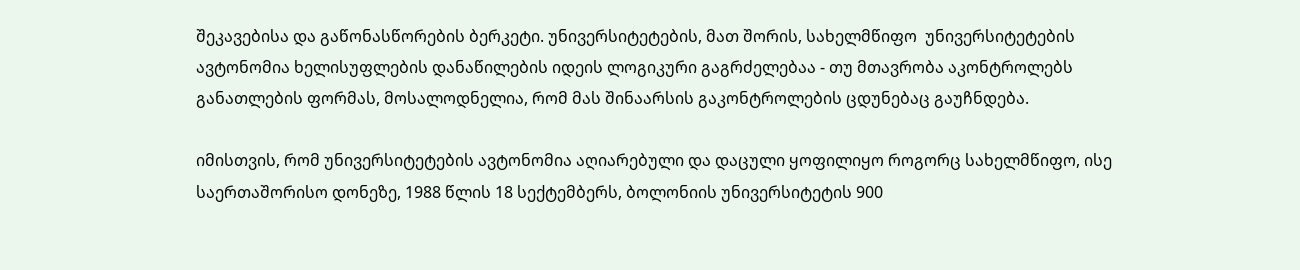შეკავებისა და გაწონასწორების ბერკეტი. უნივერსიტეტების, მათ შორის, სახელმწიფო  უნივერსიტეტების ავტონომია ხელისუფლების დანაწილების იდეის ლოგიკური გაგრძელებაა - თუ მთავრობა აკონტროლებს განათლების ფორმას, მოსალოდნელია, რომ მას შინაარსის გაკონტროლების ცდუნებაც გაუჩნდება.

იმისთვის, რომ უნივერსიტეტების ავტონომია აღიარებული და დაცული ყოფილიყო როგორც სახელმწიფო, ისე საერთაშორისო დონეზე, 1988 წლის 18 სექტემბერს, ბოლონიის უნივერსიტეტის 900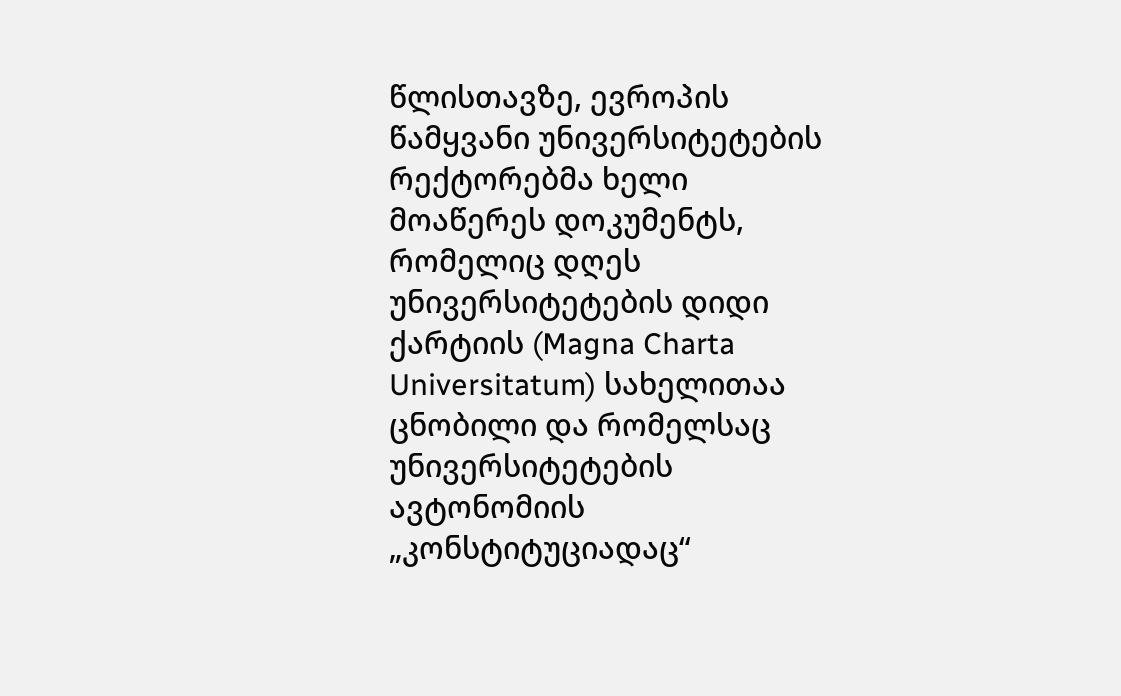წლისთავზე, ევროპის წამყვანი უნივერსიტეტების რექტორებმა ხელი მოაწერეს დოკუმენტს, რომელიც დღეს უნივერსიტეტების დიდი ქარტიის (Magna Charta Universitatum) სახელითაა ცნობილი და რომელსაც უნივერსიტეტების ავტონომიის „კონსტიტუციადაც“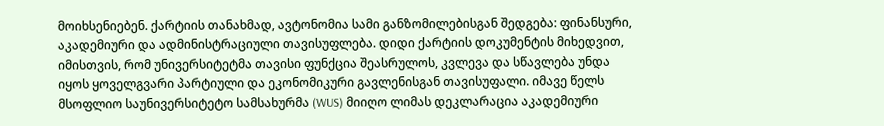მოიხსენიებენ. ქარტიის თანახმად, ავტონომია სამი განზომილებისგან შედგება: ფინანსური, აკადემიური და ადმინისტრაციული თავისუფლება. დიდი ქარტიის დოკუმენტის მიხედვით, იმისთვის, რომ უნივერსიტეტმა თავისი ფუნქცია შეასრულოს, კვლევა და სწავლება უნდა იყოს ყოველგვარი პარტიული და ეკონომიკური გავლენისგან თავისუფალი. იმავე წელს მსოფლიო საუნივერსიტეტო სამსახურმა (WUS) მიიღო ლიმას დეკლარაცია აკადემიური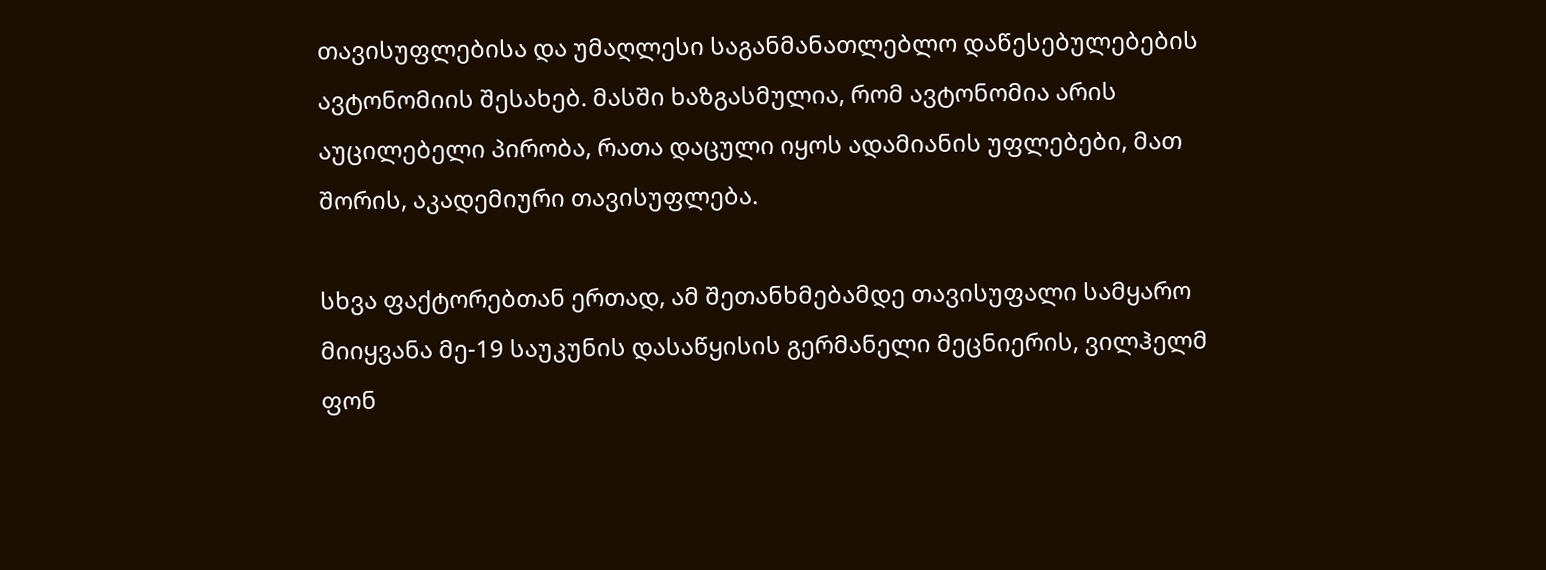თავისუფლებისა და უმაღლესი საგანმანათლებლო დაწესებულებების ავტონომიის შესახებ. მასში ხაზგასმულია, რომ ავტონომია არის აუცილებელი პირობა, რათა დაცული იყოს ადამიანის უფლებები, მათ შორის, აკადემიური თავისუფლება.

სხვა ფაქტორებთან ერთად, ამ შეთანხმებამდე თავისუფალი სამყარო მიიყვანა მე-19 საუკუნის დასაწყისის გერმანელი მეცნიერის, ვილჰელმ ფონ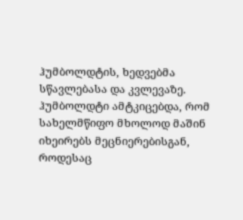ჰუმბოლდტის, ხედვებმა სწავლებასა და კვლევაზე. ჰუმბოლდტი ამტკიცებდა, რომ სახელმწიფო მხოლოდ მაშინ იხეირებს მეცნიერებისგან, როდესაც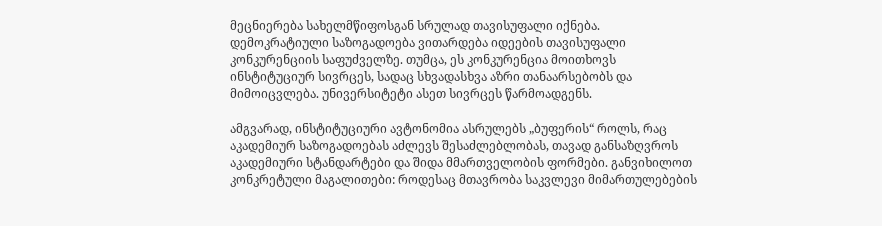მეცნიერება სახელმწიფოსგან სრულად თავისუფალი იქნება. დემოკრატიული საზოგადოება ვითარდება იდეების თავისუფალი კონკურენციის საფუძველზე. თუმცა, ეს კონკურენცია მოითხოვს ინსტიტუციურ სივრცეს, სადაც სხვადასხვა აზრი თანაარსებობს და მიმოიცვლება. უნივერსიტეტი ასეთ სივრცეს წარმოადგენს.

ამგვარად, ინსტიტუციური ავტონომია ასრულებს „ბუფერის“ როლს, რაც აკადემიურ საზოგადოებას აძლევს შესაძლებლობას, თავად განსაზღვროს აკადემიური სტანდარტები და შიდა მმართველობის ფორმები. განვიხილოთ კონკრეტული მაგალითები: როდესაც მთავრობა საკვლევი მიმართულებების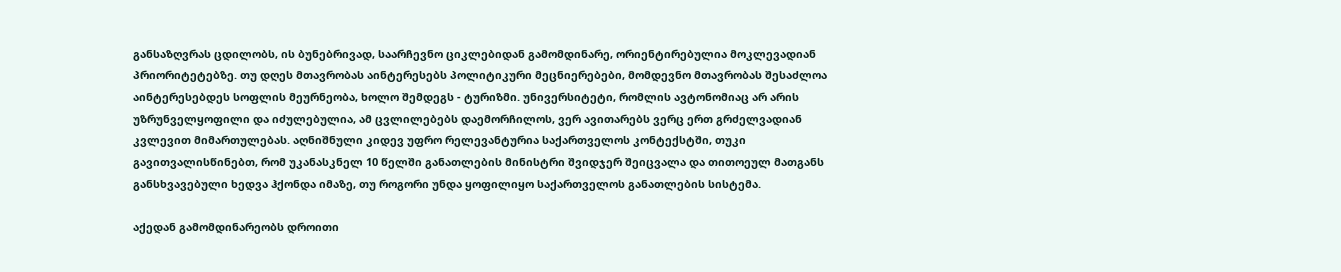განსაზღვრას ცდილობს, ის ბუნებრივად, საარჩევნო ციკლებიდან გამომდინარე, ორიენტირებულია მოკლევადიან პრიორიტეტებზე. თუ დღეს მთავრობას აინტერესებს პოლიტიკური მეცნიერებები, მომდევნო მთავრობას შესაძლოა აინტერესებდეს სოფლის მეურნეობა, ხოლო შემდეგს - ტურიზმი. უნივერსიტეტი, რომლის ავტონომიაც არ არის უზრუნველყოფილი და იძულებულია, ამ ცვლილებებს დაემორჩილოს, ვერ ავითარებს ვერც ერთ გრძელვადიან კვლევით მიმართულებას. აღნიშნული კიდევ უფრო რელევანტურია საქართველოს კონტექსტში, თუკი გავითვალისწინებთ, რომ უკანასკნელ 10 წელში განათლების მინისტრი შვიდჯერ შეიცვალა და თითოეულ მათგანს განსხვავებული ხედვა ჰქონდა იმაზე, თუ როგორი უნდა ყოფილიყო საქართველოს განათლების სისტემა.

აქედან გამომდინარეობს დროითი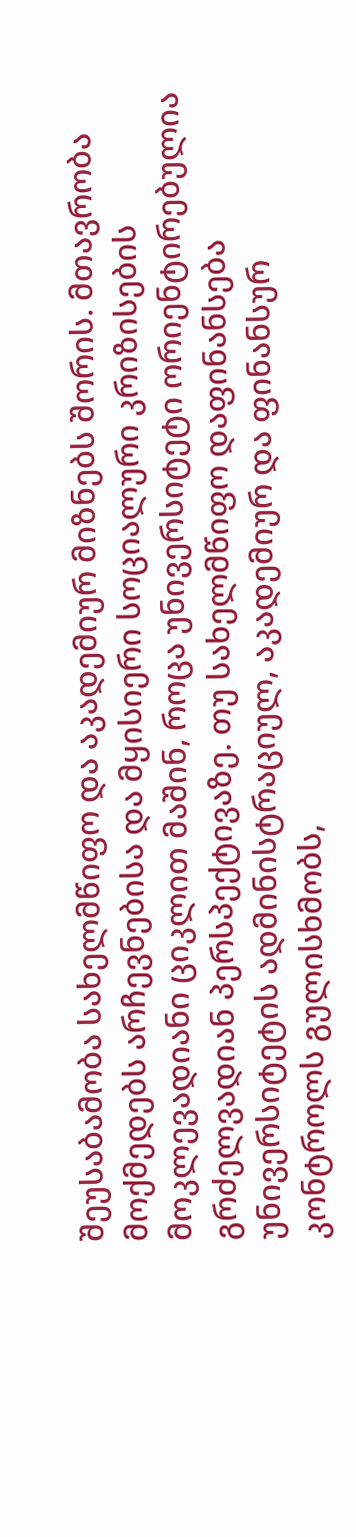შეუსაბამობა სახელმწიფო და აკადემიურ მიზნებს შორის. მთავრობა მოქმედებს არჩევნებისა და მყისიერი სოციალური კრიზისების მოკლევადიანი ციკლით მაშინ, როცა უნივერსიტეტი ორიენტირებულია გრძელვადიან პერსპექტივაზე. თუ სახელმწიფო დაფინანსება უნივერსიტეტის ადმინისტრაციულ, აკადემიურ და ფინანსურ კონტროლს გულისხმობს,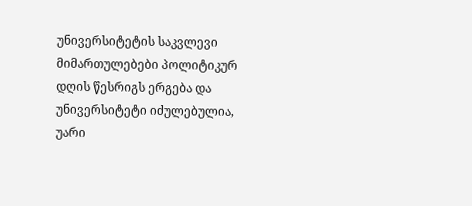უნივერსიტეტის საკვლევი მიმართულებები პოლიტიკურ დღის წესრიგს ერგება და უნივერსიტეტი იძულებულია, უარი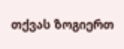თქვას ზოგიერთ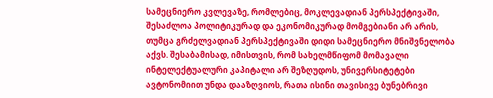სამეცნიერო კვლევაზე, რომლებიც, მოკლევადიან პერსპექტივაში, შესაძლოა პოლიტიკურად და ეკონომიკურად მომგებიანი არ არის, თუმცა გრძელვადიან პერსპექტივაში დიდი სამეცნიერო მნიშვნელობა აქვს. შესაბამისად, იმისთვის, რომ სახელმწიფომ მომავალი ინტელექტუალური კაპიტალი არ შეზღუდოს, უნივერსიტეტები ავტონომიით უნდა დააზღვიოს, რათა ისინი თავისივე ბუნებრივი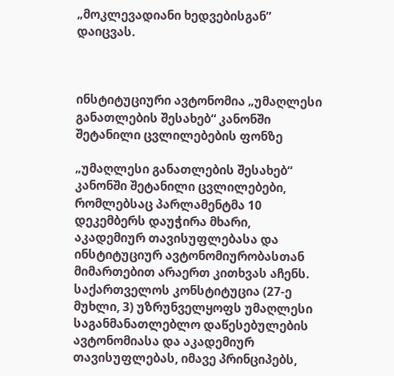„მოკლევადიანი ხედვებისგან” დაიცვას.



ინსტიტუციური ავტონომია „უმაღლესი განათლების შესახებ“ კანონში შეტანილი ცვლილებების ფონზე

„უმაღლესი განათლების შესახებ“ კანონში შეტანილი ცვლილებები, რომლებსაც პარლამენტმა 10 დეკემბერს დაუჭირა მხარი, აკადემიურ თავისუფლებასა და ინსტიტუციურ ავტონომიურობასთან მიმართებით არაერთ კითხვას აჩენს. საქართველოს კონსტიტუცია (27-ე მუხლი, 3) უზრუნველყოფს უმაღლესი საგანმანათლებლო დაწესებულების ავტონომიასა და აკადემიურ თავისუფლებას, იმავე პრინციპებს,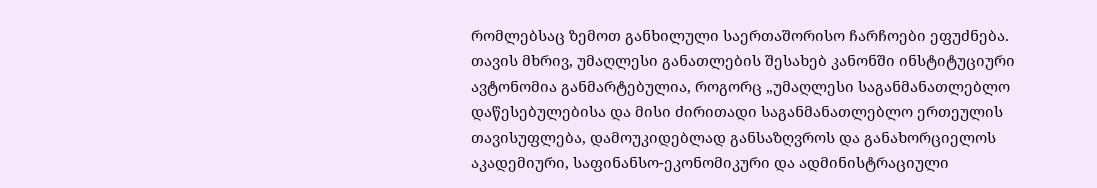რომლებსაც ზემოთ განხილული საერთაშორისო ჩარჩოები ეფუძნება. თავის მხრივ, უმაღლესი განათლების შესახებ კანონში ინსტიტუციური ავტონომია განმარტებულია, როგორც „უმაღლესი საგანმანათლებლო დაწესებულებისა და მისი ძირითადი საგანმანათლებლო ერთეულის თავისუფლება, დამოუკიდებლად განსაზღვროს და განახორციელოს აკადემიური, საფინანსო-ეკონომიკური და ადმინისტრაციული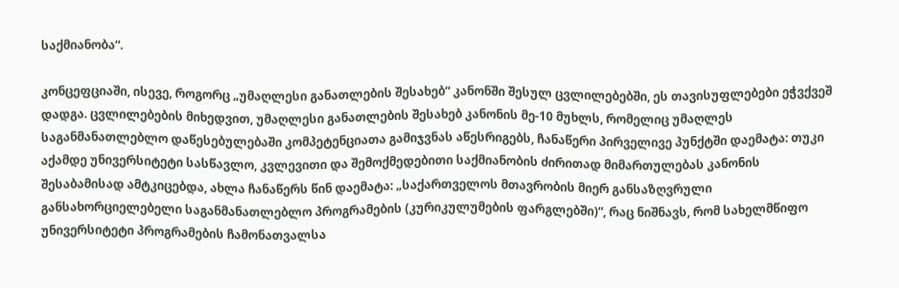საქმიანობა“.

კონცეფციაში, ისევე, როგორც „უმაღლესი განათლების შესახებ“ კანონში შესულ ცვლილებებში, ეს თავისუფლებები ეჭვქვეშ დადგა. ცვლილებების მიხედვით, უმაღლესი განათლების შესახებ კანონის მე-10 მუხლს, რომელიც უმაღლეს საგანმანათლებლო დაწესებულებაში კომპეტენციათა გამიჯვნას აწესრიგებს, ჩანაწერი პირველივე პუნქტში დაემატა: თუკი აქამდე უნივერსიტეტი სასწავლო, კვლევითი და შემოქმედებითი საქმიანობის ძირითად მიმართულებას კანონის შესაბამისად ამტკიცებდა, ახლა ჩანაწერს წინ დაემატა: „საქართველოს მთავრობის მიერ განსაზღვრული განსახორციელებელი საგანმანათლებლო პროგრამების (კურიკულუმების ფარგლებში)“, რაც ნიშნავს, რომ სახელმწიფო უნივერსიტეტი პროგრამების ჩამონათვალსა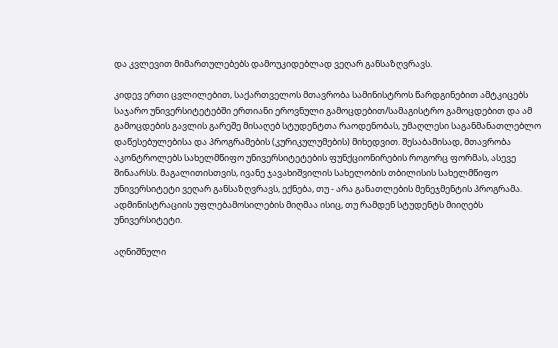და კვლევით მიმართულებებს დამოუკიდებლად ვეღარ განსაზღვრავს.

კიდევ ერთი ცვლილებით, საქართველოს მთავრობა სამინისტროს წარდგინებით ამტკიცებს საჯარო უნივერსიტეტებში ერთიანი ეროვნული გამოცდებით/სამაგისტრო გამოცდებით და ამ გამოცდების გავლის გარეშე მისაღებ სტუდენტთა რაოდენობას, უმაღლესი საგანმანათლებლო დაწესებულებისა და პროგრამების (კურიკულუმების) მიხედვით. შესაბამისად, მთავრობა აკონტროლებს სახელმწიფო უნივერსიტეტების ფუნქციონირების როგორც ფორმას, ასევე შინაარსს. მაგალითისთვის, ივანე ჯავახიშვილის სახელობის თბილისის სახელმწიფო უნივერსიტეტი ვეღარ განსაზღვრავს, ექნება, თუ - არა განათლების მენეჯმენტის პროგრამა. ადმინისტრაციის უფლებამოსილების მიღმაა ისიც, თუ რამდენ სტუდენტს მიიღებს უნივერსიტეტი.

აღნიშნული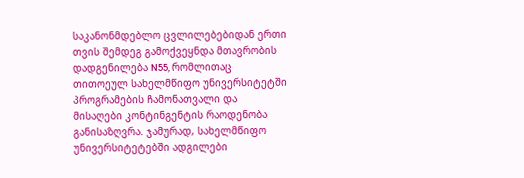საკანონმდებლო ცვლილებებიდან ერთი თვის შემდეგ გამოქვეყნდა მთავრობის დადგენილება N55, რომლითაც თითოეულ სახელმწიფო უნივერსიტეტში პროგრამების ჩამონათვალი და მისაღები კონტინგენტის რაოდენობა განისაზღვრა. ჯამურად, სახელმწიფო უნივერსიტეტებში ადგილები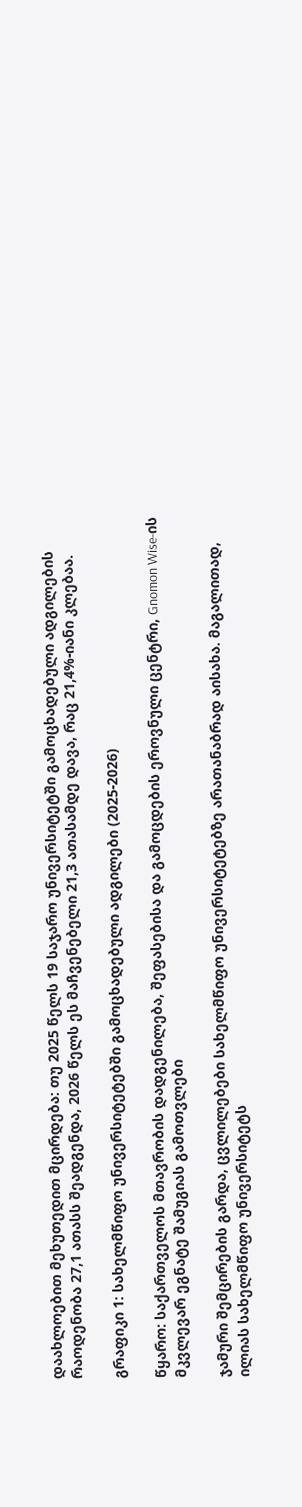დაახლოებით მეხუთედით მცირდება: თუ 2025 წელს 19 საჯარო უნივერსიტეტში გამოცხადებული ადგილების რაოდენობა 27,1 ათასს შეადგენდა, 2026 წელს ეს მაჩვენებელი 21,3 ათასამდე დავა, რაც 21,4%-იანი კლებაა.

გრაფიკი 1: სახელმწიფო უნივერსიტეტებში გამოცხადებული ადგილები (2025-2026)

წყარო: საქართველოს მთავრობის დადგენილება, შეფასებისა და გამოცდების ეროვნული ცენტრი, Gnomon Wise-ის მკვლევარ ეგნატე შამუგიას გამოთვლები

ჯამური შემცირების გარდა, ცვლილებები სახელმწიფო უნივერსიტეტებზე არათანაბრად აისახა. მაგალითად, ილიას სახელმწიფო უნივერსიტეტს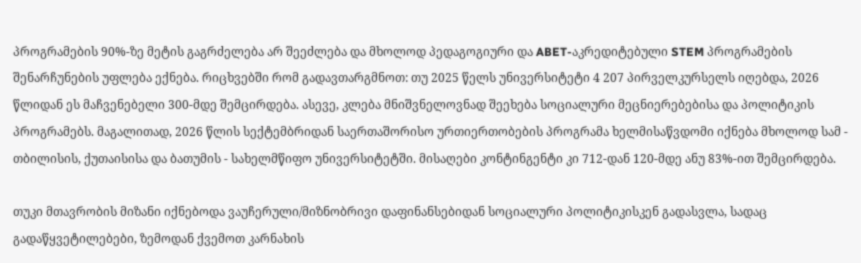პროგრამების 90%-ზე მეტის გაგრძელება არ შეეძლება და მხოლოდ პედაგოგიური და ABET-აკრედიტებული STEM პროგრამების შენარჩუნების უფლება ექნება. რიცხვებში რომ გადავთარგმნოთ: თუ 2025 წელს უნივერსიტეტი 4 207 პირველკურსელს იღებდა, 2026 წლიდან ეს მაჩვენებელი 300-მდე შემცირდება. ასევე, კლება მნიშვნელოვნად შეეხება სოციალური მეცნიერებებისა და პოლიტიკის პროგრამებს. მაგალითად, 2026 წლის სექტემბრიდან საერთაშორისო ურთიერთობების პროგრამა ხელმისაწვდომი იქნება მხოლოდ სამ - თბილისის, ქუთაისისა და ბათუმის - სახელმწიფო უნივერსიტეტში. მისაღები კონტინგენტი კი 712-დან 120-მდე ანუ 83%-ით შემცირდება.

თუკი მთავრობის მიზანი იქნებოდა ვაუჩერული/მიზნობრივი დაფინანსებიდან სოციალური პოლიტიკისკენ გადასვლა, სადაც გადაწყვეტილებები, ზემოდან ქვემოთ კარნახის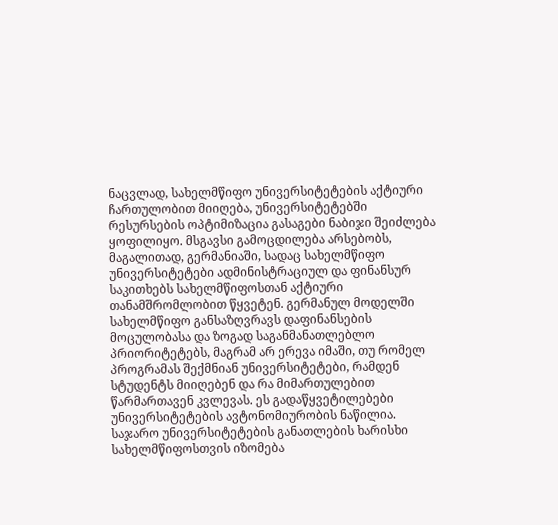ნაცვლად, სახელმწიფო უნივერსიტეტების აქტიური ჩართულობით მიიღება, უნივერსიტეტებში რესურსების ოპტიმიზაცია გასაგები ნაბიჯი შეიძლება ყოფილიყო. მსგავსი გამოცდილება არსებობს, მაგალითად, გერმანიაში, სადაც სახელმწიფო უნივერსიტეტები ადმინისტრაციულ და ფინანსურ საკითხებს სახელმწიფოსთან აქტიური თანამშრომლობით წყვეტენ. გერმანულ მოდელში სახელმწიფო განსაზღვრავს დაფინანსების მოცულობასა და ზოგად საგანმანათლებლო პრიორიტეტებს, მაგრამ არ ერევა იმაში, თუ რომელ პროგრამას შექმნიან უნივერსიტეტები, რამდენ სტუდენტს მიიღებენ და რა მიმართულებით წარმართავენ კვლევას. ეს გადაწყვეტილებები უნივერსიტეტების ავტონომიურობის ნაწილია. საჯარო უნივერსიტეტების განათლების ხარისხი სახელმწიფოსთვის იზომება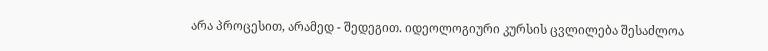არა პროცესით, არამედ - შედეგით. იდეოლოგიური კურსის ცვლილება შესაძლოა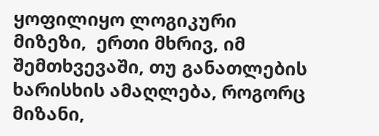ყოფილიყო ლოგიკური მიზეზი,  ერთი მხრივ, იმ შემთხვევაში, თუ განათლების ხარისხის ამაღლება, როგორც მიზანი,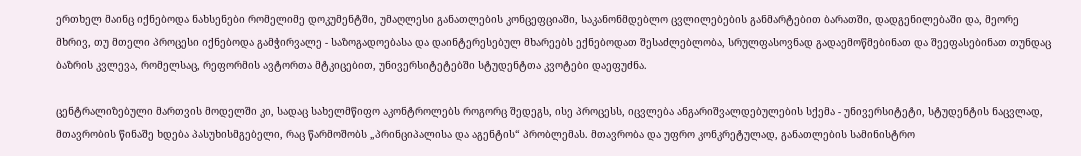ერთხელ მაინც იქნებოდა ნახსენები რომელიმე დოკუმენტში, უმაღლესი განათლების კონცეფციაში, საკანონმდებლო ცვლილებების განმარტებით ბარათში, დადგენილებაში და, მეორე მხრივ, თუ მთელი პროცესი იქნებოდა გამჭირვალე - საზოგადოებასა და დაინტერესებულ მხარეებს ექნებოდათ შესაძლებლობა, სრულფასოვნად გადაემოწმებინათ და შეეფასებინათ თუნდაც ბაზრის კვლევა, რომელსაც, რეფორმის ავტორთა მტკიცებით, უნივერსიტეტებში სტუდენტთა კვოტები დაეფუძნა.

ცენტრალიზებული მართვის მოდელში კი, სადაც სახელმწიფო აკონტროლებს როგორც შედეგს, ისე პროცესს, იცვლება ანგარიშვალდებულების სქემა - უნივერსიტეტი, სტუდენტის ნაცვლად, მთავრობის წინაშე ხდება პასუხისმგებელი, რაც წარმოშობს „პრინციპალისა და აგენტის“ პრობლემას. მთავრობა და უფრო კონკრეტულად, განათლების სამინისტრო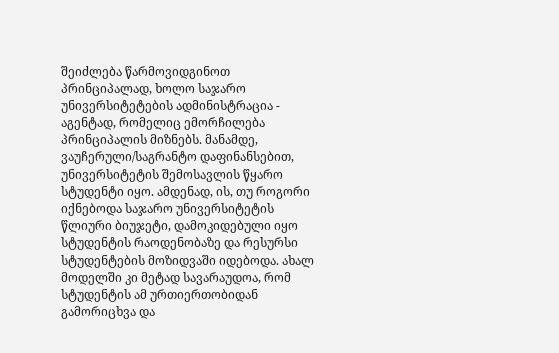შეიძლება წარმოვიდგინოთ პრინციპალად, ხოლო საჯარო უნივერსიტეტების ადმინისტრაცია - აგენტად, რომელიც ემორჩილება პრინციპალის მიზნებს. მანამდე, ვაუჩერული/საგრანტო დაფინანსებით, უნივერსიტეტის შემოსავლის წყარო სტუდენტი იყო. ამდენად, ის, თუ როგორი იქნებოდა საჯარო უნივერსიტეტის წლიური ბიუჯეტი, დამოკიდებული იყო სტუდენტის რაოდენობაზე და რესურსი სტუდენტების მოზიდვაში იდებოდა. ახალ მოდელში კი მეტად სავარაუდოა, რომ სტუდენტის ამ ურთიერთობიდან გამორიცხვა და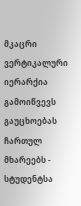მკაცრი ვერტიკალური იერარქია გამოიწვევს გაუცხოებას ჩართულ მხარეებს - სტუდენტსა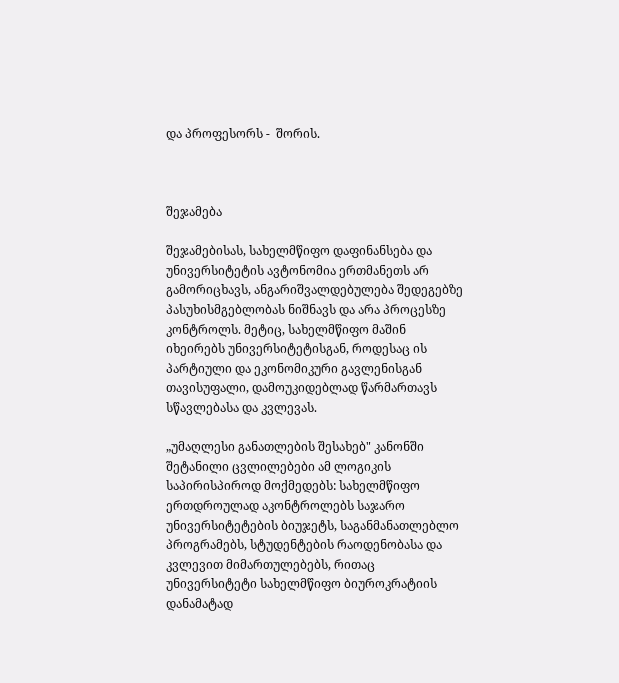და პროფესორს -  შორის.



შეჯამება

შეჯამებისას, სახელმწიფო დაფინანსება და უნივერსიტეტის ავტონომია ერთმანეთს არ გამორიცხავს, ანგარიშვალდებულება შედეგებზე პასუხისმგებლობას ნიშნავს და არა პროცესზე კონტროლს. მეტიც, სახელმწიფო მაშინ იხეირებს უნივერსიტეტისგან, როდესაც ის პარტიული და ეკონომიკური გავლენისგან თავისუფალი, დამოუკიდებლად წარმართავს სწავლებასა და კვლევას.

„უმაღლესი განათლების შესახებ" კანონში შეტანილი ცვლილებები ამ ლოგიკის საპირისპიროდ მოქმედებს: სახელმწიფო ერთდროულად აკონტროლებს საჯარო უნივერსიტეტების ბიუჯეტს, საგანმანათლებლო პროგრამებს, სტუდენტების რაოდენობასა და კვლევით მიმართულებებს, რითაც უნივერსიტეტი სახელმწიფო ბიუროკრატიის დანამატად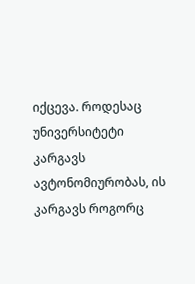იქცევა. როდესაც უნივერსიტეტი კარგავს ავტონომიურობას, ის კარგავს როგორც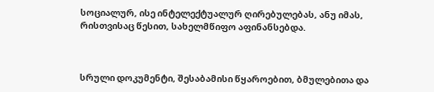სოციალურ, ისე ინტელექტუალურ ღირებულებას, ანუ იმას, რისთვისაც წესით, სახელმწიფო აფინანსებდა.



სრული დოკუმენტი, შესაბამისი წყაროებით, ბმულებითა და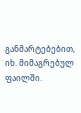განმარტებებით, იხ. მიმაგრებულ ფაილში.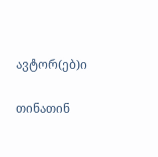ავტორ(ებ)ი

თინათინ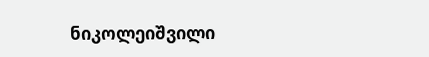ნიკოლეიშვილი